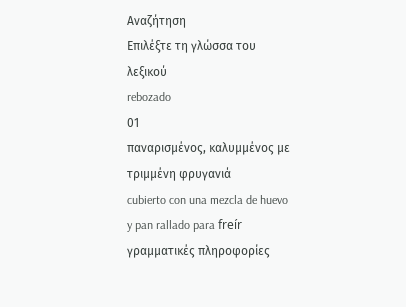Αναζήτηση
Επιλέξτε τη γλώσσα του λεξικού
rebozado
01
παναρισμένος, καλυμμένος με τριμμένη φρυγανιά
cubierto con una mezcla de huevo y pan rallado para freír
γραμματικές πληροφορίες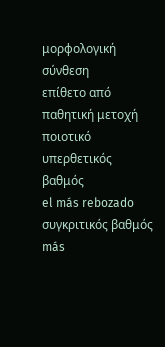μορφολογική σύνθεση
επίθετο από παθητική μετοχή
ποιοτικό
υπερθετικός βαθμός
el más rebozado
συγκριτικός βαθμός
más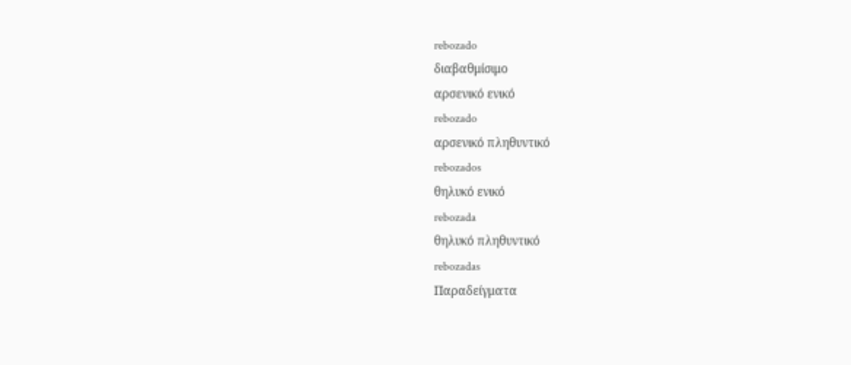rebozado
διαβαθμίσιμο
αρσενικό ενικό
rebozado
αρσενικό πληθυντικό
rebozados
θηλυκό ενικό
rebozada
θηλυκό πληθυντικό
rebozadas
Παραδείγματα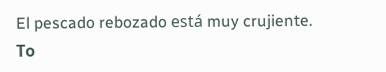El pescado rebozado está muy crujiente.
Το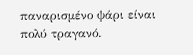παναρισμένο ψάρι είναι πολύ τραγανό.